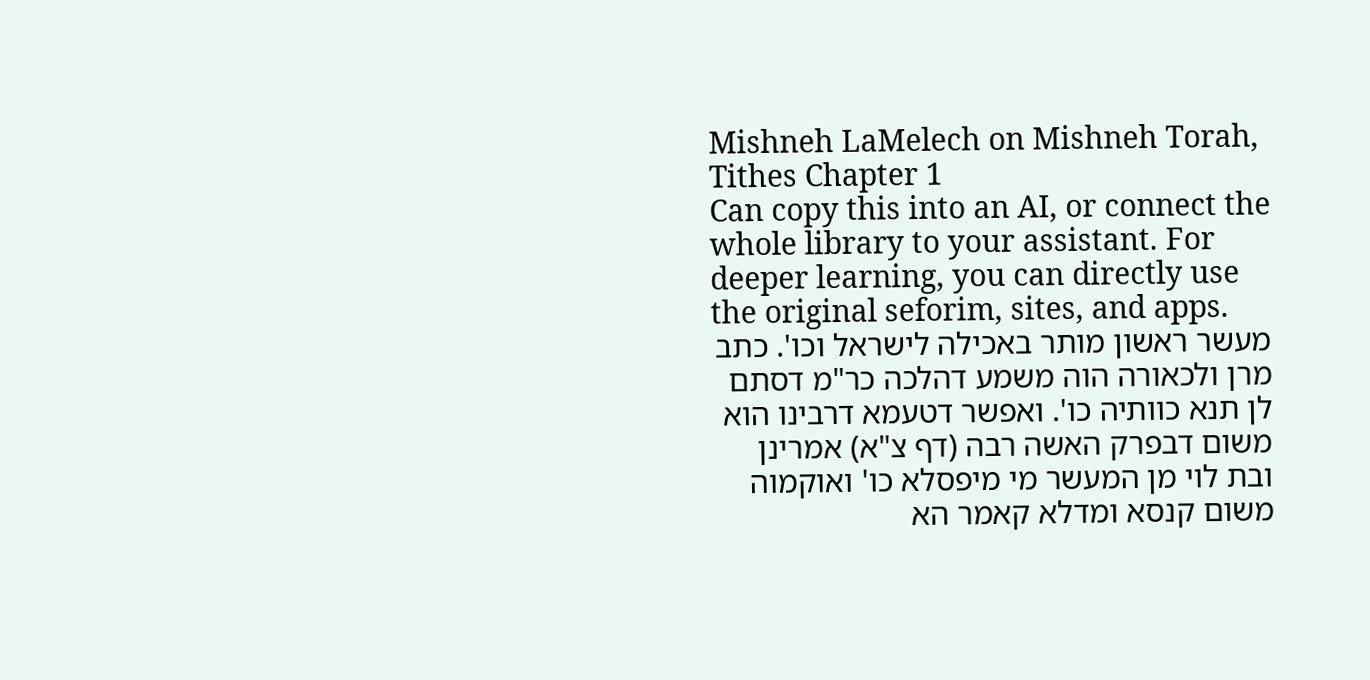Mishneh LaMelech on Mishneh Torah, Tithes Chapter 1
Can copy this into an AI, or connect the whole library to your assistant. For deeper learning, you can directly use the original seforim, sites, and apps.
מעשר ראשון מותר באכילה לישראל וכו'. כתב מרן ולכאורה הוה משמע דהלכה כר"מ דסתם לן תנא כוותיה כו'. ואפשר דטעמא דרבינו הוא משום דבפרק האשה רבה (דף צ"א) אמרינן ובת לוי מן המעשר מי מיפסלא כו' ואוקמוה משום קנסא ומדלא קאמר הא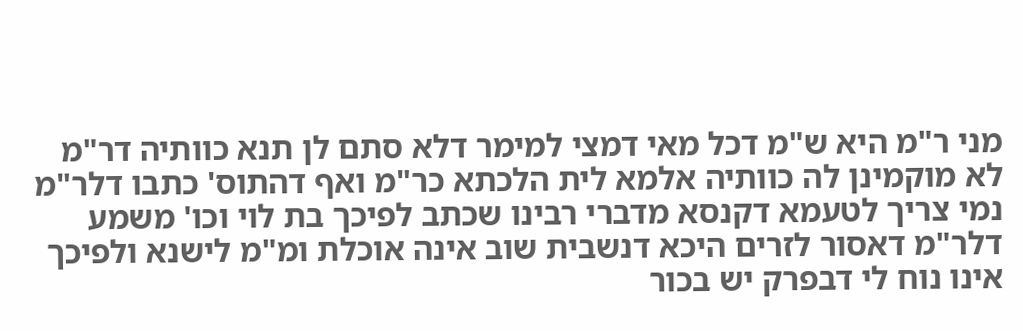מני ר"מ היא ש"מ דכל מאי דמצי למימר דלא סתם לן תנא כוותיה דר"מ לא מוקמינן לה כוותיה אלמא לית הלכתא כר"מ ואף דהתוס' כתבו דלר"מ נמי צריך לטעמא דקנסא מדברי רבינו שכתב לפיכך בת לוי וכו' משמע דלר"מ דאסור לזרים היכא דנשבית שוב אינה אוכלת ומ"מ לישנא ולפיכך אינו נוח לי דבפרק יש בכור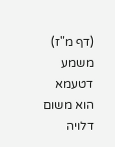(דף מ"ז) משמע דטעמא הוא משום דלויה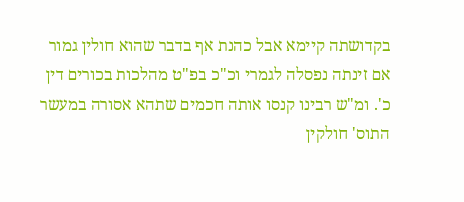בקדושתה קיימא אבל כהנת אף בדבר שהוא חולין גמור אם זינתה נפסלה לגמרי וכ"כ בפ"ט מהלכות בכורים דין כ'. ומ"ש רבינו קנסו אותה חכמים שתהא אסורה במעשר התוס' חולקין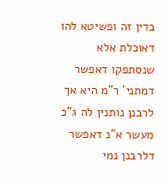בדין זה ופשיטא להו דאוכלת אלא שנסתפקו דאפשר דמתני' ר"מ היא אך לרבנן נותנין לה ג"כ מעשר א"נ דאפשר דלרבנן נמי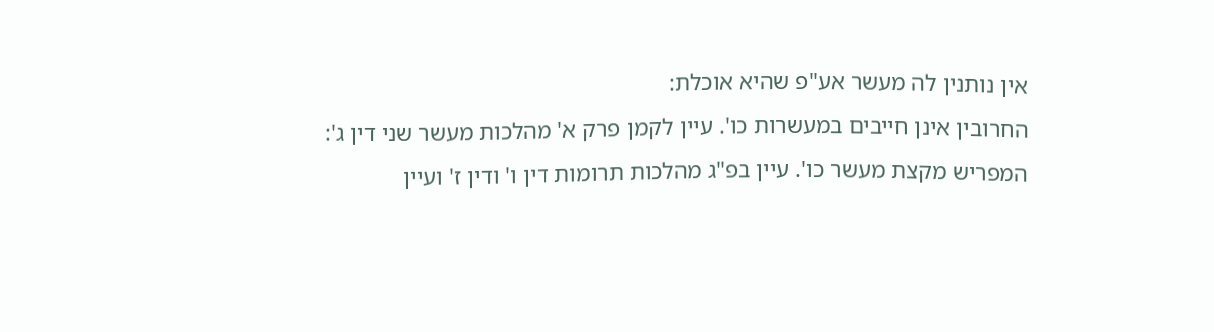אין נותנין לה מעשר אע"פ שהיא אוכלת:
החרובין אינן חייבים במעשרות כו'. עיין לקמן פרק א' מהלכות מעשר שני דין ג':
המפריש מקצת מעשר כו'. עיין בפ"ג מהלכות תרומות דין ו' ודין ז' ועיין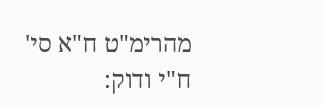מהרימ"ט ח"א סי' ח"י ודוק: